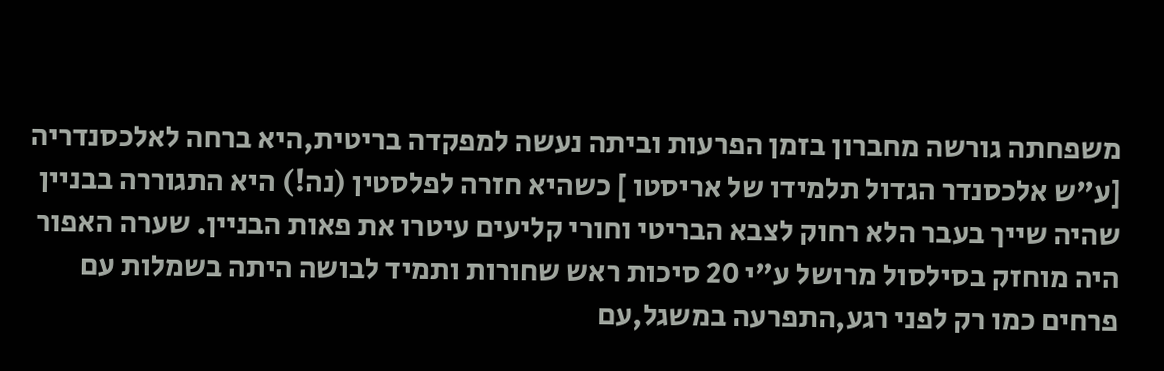משפחתה גורשה מחברון בזמן הפרעות וביתה נעשה למפקדה בריטית,היא ברחה לאלכסנדריה [ע"ש אלכסנדר הגדול תלמידו של אריסטו ] כשהיא חזרה לפלסטין (נה!) היא התגוררה בבניין שהיה שייך בעבר הלא רחוק לצבא הבריטי וחורי קליעים עיטרו את פאות הבניין. שערה האפור היה מוחזק בסילסול מרושל ע"י 20 סיכות ראש שחורות ותמיד לבושה היתה בשמלות עם פרחים כמו רק לפני רגע,התפרעה במשגל,עם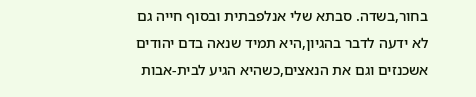בחור,בשדה. סבתא שלי אנלפבתית ובסוף חייה גם לא ידעה לדבר בהגיון,היא תמיד שנאה בדם יהודים אשכנזים וגם את הנאצים,כשהיא הגיע לבית-אבות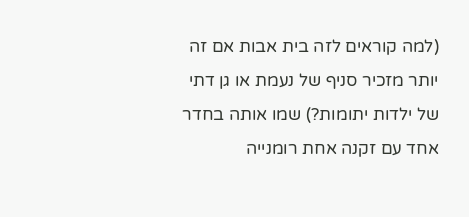(למה קוראים לזה בית אבות אם זה יותר מזכיר סניף של נעמת או גן דתי של ילדות יתומות?) שמו אותה בחדר אחד עם זקנה אחת רומנייה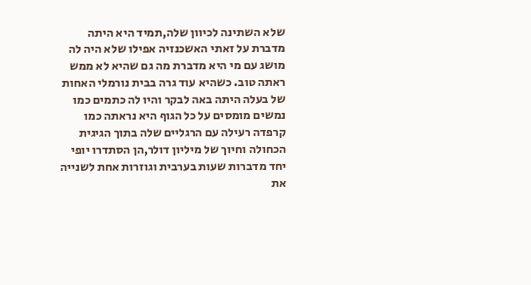שלא השתינה לכיוון שלה,תמיד היא היתה מדברת על זאתי האשכנזיה אפילו שלא היה לה מושג עם מי היא מדברת מה גם שהיא לא ממש ראתה טוב. כשהיא עוד גרה בבית נורמלי האחות של בעלה היתה באה לבקר והיו לה כתמים כמו נמשים מומסים על כל הגוף היא נראתה כמו קרפדה רעילה עם הרגליים שלה בתוך הגיגית הכחולה וחיוך של מיליון דולר,הן הסתדרו יופי יחד מדברות שעות בערבית וגוזרות אחת לשנייה את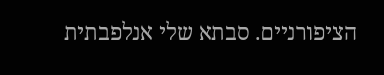הציפורניים. סבתא שלי אנלפבתית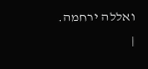ואללה ירחמה.
|